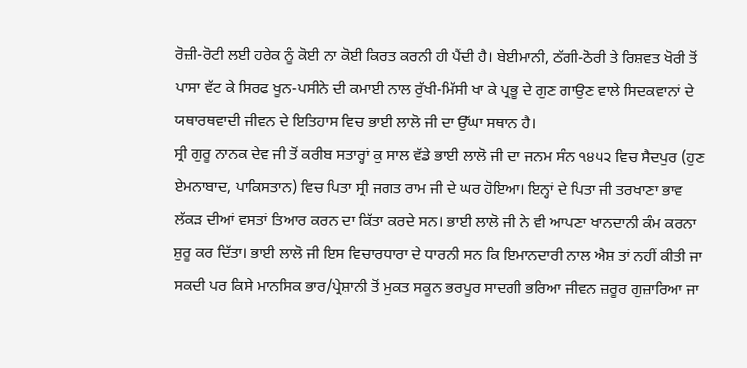ਰੋਜ਼ੀ-ਰੋਟੀ ਲਈ ਹਰੇਕ ਨੂੰ ਕੋਈ ਨਾ ਕੋਈ ਕਿਰਤ ਕਰਨੀ ਹੀ ਪੈਂਦੀ ਹੈ। ਬੇਈਮਾਨੀ, ਠੱਗੀ-ਠੋਰੀ ਤੇ ਰਿਸ਼ਵਤ ਖੋਰੀ ਤੋਂ ਪਾਸਾ ਵੱਟ ਕੇ ਸਿਰਫ ਖੂਨ-ਪਸੀਨੇ ਦੀ ਕਮਾਈ ਨਾਲ ਰੁੱਖੀ-ਮਿੱਸੀ ਖਾ ਕੇ ਪ੍ਰਭੂ ਦੇ ਗੁਣ ਗਾਉਣ ਵਾਲੇ ਸਿਦਕਵਾਨਾਂ ਦੇ ਯਥਾਰਥਵਾਦੀ ਜੀਵਨ ਦੇ ਇਤਿਹਾਸ ਵਿਚ ਭਾਈ ਲਾਲੋ ਜੀ ਦਾ ਉੱਘਾ ਸਥਾਨ ਹੈ।
ਸ੍ਰੀ ਗੁਰੂ ਨਾਨਕ ਦੇਵ ਜੀ ਤੋਂ ਕਰੀਬ ਸਤਾਰ੍ਹਾਂ ਕੁ ਸਾਲ ਵੱਡੇ ਭਾਈ ਲਾਲੋ ਜੀ ਦਾ ਜਨਮ ਸੰਨ ੧੪੫੨ ਵਿਚ ਸੈਦਪੁਰ (ਹੁਣ ਏਮਨਾਬਾਦ, ਪਾਕਿਸਤਾਨ) ਵਿਚ ਪਿਤਾ ਸ੍ਰੀ ਜਗਤ ਰਾਮ ਜੀ ਦੇ ਘਰ ਹੋਇਆ। ਇਨ੍ਹਾਂ ਦੇ ਪਿਤਾ ਜੀ ਤਰਖਾਣਾ ਭਾਵ ਲੱਕੜ ਦੀਆਂ ਵਸਤਾਂ ਤਿਆਰ ਕਰਨ ਦਾ ਕਿੱਤਾ ਕਰਦੇ ਸਨ। ਭਾਈ ਲਾਲੋ ਜੀ ਨੇ ਵੀ ਆਪਣਾ ਖਾਨਦਾਨੀ ਕੰਮ ਕਰਨਾ ਸ਼ੁਰੂ ਕਰ ਦਿੱਤਾ। ਭਾਈ ਲਾਲੋ ਜੀ ਇਸ ਵਿਚਾਰਧਾਰਾ ਦੇ ਧਾਰਨੀ ਸਨ ਕਿ ਇਮਾਨਦਾਰੀ ਨਾਲ ਐਸ਼ ਤਾਂ ਨਹੀਂ ਕੀਤੀ ਜਾ ਸਕਦੀ ਪਰ ਕਿਸੇ ਮਾਨਸਿਕ ਭਾਰ/ਪ੍ਰੇਸ਼ਾਨੀ ਤੋਂ ਮੁਕਤ ਸਕੂਨ ਭਰਪੂਰ ਸਾਦਗੀ ਭਰਿਆ ਜੀਵਨ ਜ਼ਰੂਰ ਗੁਜ਼ਾਰਿਆ ਜਾ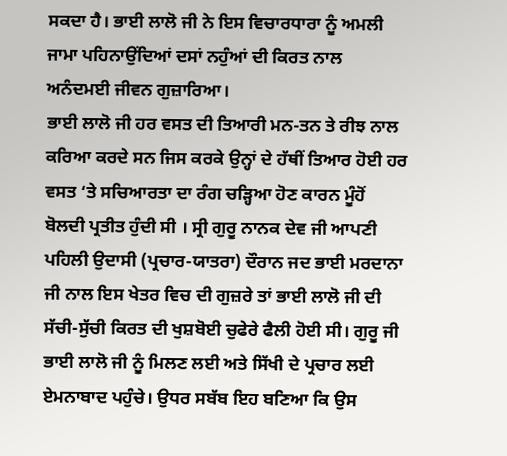ਸਕਦਾ ਹੈ। ਭਾਈ ਲਾਲੋ ਜੀ ਨੇ ਇਸ ਵਿਚਾਰਧਾਰਾ ਨੂੰ ਅਮਲੀ ਜਾਮਾ ਪਹਿਨਾਉਂਦਿਆਂ ਦਸਾਂ ਨਹੁੰਆਂ ਦੀ ਕਿਰਤ ਨਾਲ ਅਨੰਦਮਈ ਜੀਵਨ ਗੁਜ਼ਾਰਿਆ।
ਭਾਈ ਲਾਲੋ ਜੀ ਹਰ ਵਸਤ ਦੀ ਤਿਆਰੀ ਮਨ-ਤਨ ਤੇ ਰੀਝ ਨਾਲ ਕਰਿਆ ਕਰਦੇ ਸਨ ਜਿਸ ਕਰਕੇ ਉਨ੍ਹਾਂ ਦੇ ਹੱਥੀਂ ਤਿਆਰ ਹੋਈ ਹਰ ਵਸਤ ‘ਤੇ ਸਚਿਆਰਤਾ ਦਾ ਰੰਗ ਚੜ੍ਹਿਆ ਹੋਣ ਕਾਰਨ ਮੂੰਹੋਂ ਬੋਲਦੀ ਪ੍ਰਤੀਤ ਹੁੰਦੀ ਸੀ । ਸ੍ਰੀ ਗੁਰੂ ਨਾਨਕ ਦੇਵ ਜੀ ਆਪਣੀ ਪਹਿਲੀ ਉਦਾਸੀ (ਪ੍ਰਚਾਰ-ਯਾਤਰਾ) ਦੌਰਾਨ ਜਦ ਭਾਈ ਮਰਦਾਨਾ ਜੀ ਨਾਲ ਇਸ ਖੇਤਰ ਵਿਚ ਦੀ ਗੁਜ਼ਰੇ ਤਾਂ ਭਾਈ ਲਾਲੋ ਜੀ ਦੀ ਸੱਚੀ-ਸੁੱਚੀ ਕਿਰਤ ਦੀ ਖੁਸ਼ਬੋਈ ਚੁਫੇਰੇ ਫੈਲੀ ਹੋਈ ਸੀ। ਗੁਰੂ ਜੀ ਭਾਈ ਲਾਲੋ ਜੀ ਨੂੰ ਮਿਲਣ ਲਈ ਅਤੇ ਸਿੱਖੀ ਦੇ ਪ੍ਰਚਾਰ ਲਈ ਏਮਨਾਬਾਦ ਪਹੁੰਚੇ। ਉਧਰ ਸਬੱਬ ਇਹ ਬਣਿਆ ਕਿ ਉਸ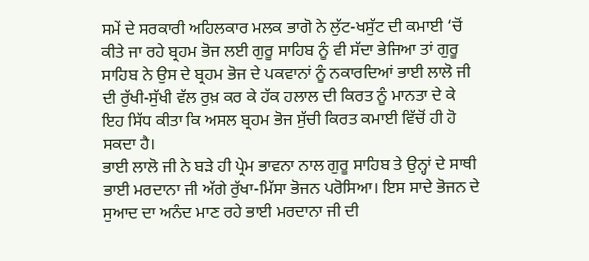ਸਮੇਂ ਦੇ ਸਰਕਾਰੀ ਅਹਿਲਕਾਰ ਮਲਕ ਭਾਗੋ ਨੇ ਲੁੱਟ-ਖਸੁੱਟ ਦੀ ਕਮਾਈ ‘ਚੋਂ ਕੀਤੇ ਜਾ ਰਹੇ ਬ੍ਰਹਮ ਭੋਜ ਲਈ ਗੁਰੂ ਸਾਹਿਬ ਨੂੰ ਵੀ ਸੱਦਾ ਭੇਜਿਆ ਤਾਂ ਗੁਰੂ ਸਾਹਿਬ ਨੇ ਉਸ ਦੇ ਬ੍ਰਹਮ ਭੋਜ ਦੇ ਪਕਵਾਨਾਂ ਨੂੰ ਨਕਾਰਦਿਆਂ ਭਾਈ ਲਾਲੋ ਜੀ ਦੀ ਰੁੱਖੀ-ਸੁੱਖੀ ਵੱਲ ਰੁਖ਼ ਕਰ ਕੇ ਹੱਕ ਹਲਾਲ ਦੀ ਕਿਰਤ ਨੂੰ ਮਾਨਤਾ ਦੇ ਕੇ ਇਹ ਸਿੱਧ ਕੀਤਾ ਕਿ ਅਸਲ ਬ੍ਰਹਮ ਭੋਜ ਸੁੱਚੀ ਕਿਰਤ ਕਮਾਈ ਵਿੱਚੋਂ ਹੀ ਹੋ ਸਕਦਾ ਹੈ।
ਭਾਈ ਲਾਲੋ ਜੀ ਨੇ ਬੜੇ ਹੀ ਪ੍ਰੇਮ ਭਾਵਨਾ ਨਾਲ ਗੁਰੂ ਸਾਹਿਬ ਤੇ ਉਨ੍ਹਾਂ ਦੇ ਸਾਥੀ ਭਾਈ ਮਰਦਾਨਾ ਜੀ ਅੱਗੇ ਰੁੱਖਾ-ਮਿੱਸਾ ਭੋਜਨ ਪਰੋਸਿਆ। ਇਸ ਸਾਦੇ ਭੋਜਨ ਦੇ ਸੁਆਦ ਦਾ ਅਨੰਦ ਮਾਣ ਰਹੇ ਭਾਈ ਮਰਦਾਨਾ ਜੀ ਦੀ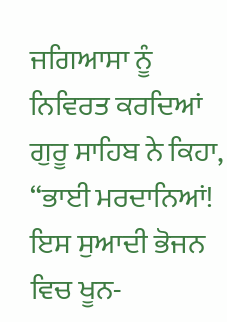ਜਗਿਆਸਾ ਨੂੰ ਨਿਵਿਰਤ ਕਰਦਿਆਂ ਗੁਰੂ ਸਾਹਿਬ ਨੇ ਕਿਹਾ, “ਭਾਈ ਮਰਦਾਨਿਆਂ! ਇਸ ਸੁਆਦੀ ਭੋਜਨ ਵਿਚ ਖੂਨ-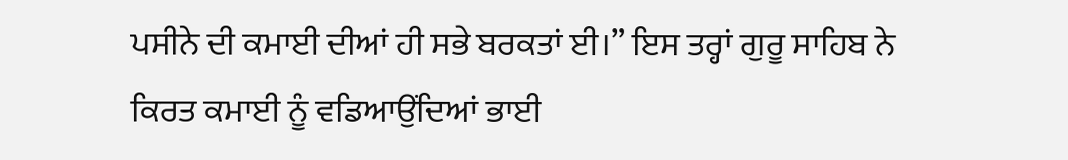ਪਸੀਨੇ ਦੀ ਕਮਾਈ ਦੀਆਂ ਹੀ ਸਭੇ ਬਰਕਤਾਂ ਈ।” ਇਸ ਤਰ੍ਹਾਂ ਗੁਰੂ ਸਾਹਿਬ ਨੇ ਕਿਰਤ ਕਮਾਈ ਨੂੰ ਵਡਿਆਉਂਦਿਆਂ ਭਾਈ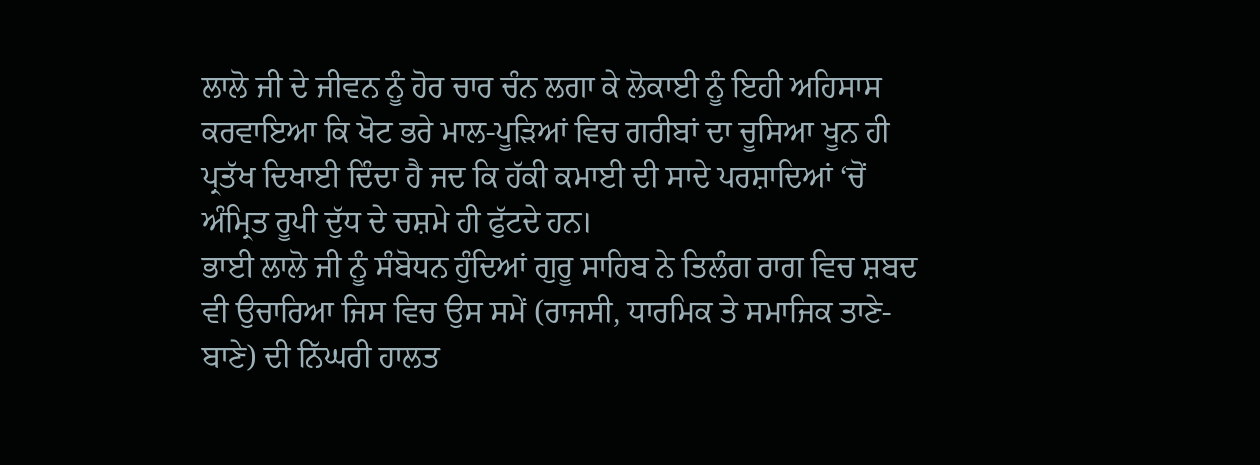ਲਾਲੋ ਜੀ ਦੇ ਜੀਵਨ ਨੂੰ ਹੋਰ ਚਾਰ ਚੰਨ ਲਗਾ ਕੇ ਲੋਕਾਈ ਨੂੰ ਇਹੀ ਅਹਿਸਾਸ ਕਰਵਾਇਆ ਕਿ ਖੋਟ ਭਰੇ ਮਾਲ-ਪੂੜਿਆਂ ਵਿਚ ਗਰੀਬਾਂ ਦਾ ਚੂਸਿਆ ਖੂਨ ਹੀ ਪ੍ਰਤੱਖ ਦਿਖਾਈ ਦਿੰਦਾ ਹੈ ਜਦ ਕਿ ਹੱਕੀ ਕਮਾਈ ਦੀ ਸਾਦੇ ਪਰਸ਼ਾਦਿਆਂ ‘ਚੋਂ ਅੰਮ੍ਰਿਤ ਰੂਪੀ ਦੁੱਧ ਦੇ ਚਸ਼ਮੇ ਹੀ ਫੁੱਟਦੇ ਹਨ।
ਭਾਈ ਲਾਲੋ ਜੀ ਨੂੰ ਸੰਬੋਧਨ ਹੁੰਦਿਆਂ ਗੁਰੂ ਸਾਹਿਬ ਨੇ ਤਿਲੰਗ ਰਾਗ ਵਿਚ ਸ਼ਬਦ ਵੀ ਉਚਾਰਿਆ ਜਿਸ ਵਿਚ ਉਸ ਸਮੇਂ (ਰਾਜਸੀ, ਧਾਰਮਿਕ ਤੇ ਸਮਾਜਿਕ ਤਾਣੇ-ਬਾਣੇ) ਦੀ ਨਿੱਘਰੀ ਹਾਲਤ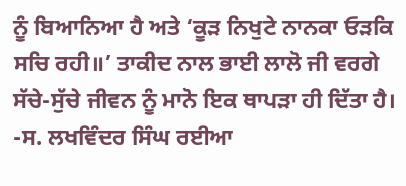ਨੂੰ ਬਿਆਨਿਆ ਹੈ ਅਤੇ ‘ਕੂੜ ਨਿਖੁਟੇ ਨਾਨਕਾ ਓੜਕਿ ਸਚਿ ਰਹੀ॥’ ਤਾਕੀਦ ਨਾਲ ਭਾਈ ਲਾਲੋ ਜੀ ਵਰਗੇ ਸੱਚੇ-ਸੁੱਚੇ ਜੀਵਨ ਨੂੰ ਮਾਨੋ ਇਕ ਥਾਪੜਾ ਹੀ ਦਿੱਤਾ ਹੈ।
-ਸ. ਲਖਵਿੰਦਰ ਸਿੰਘ ਰਈਆ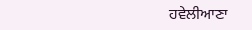ਹਵੇਲੀਆਣਾ